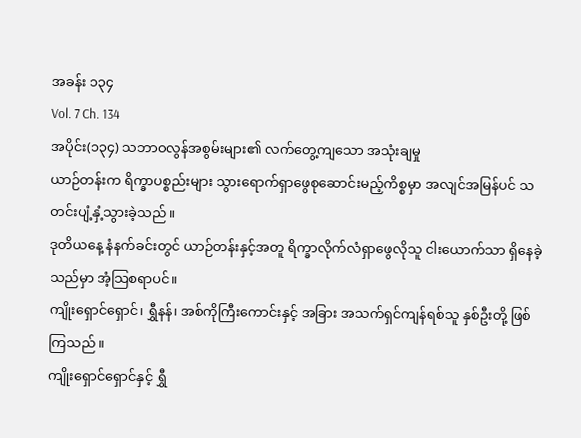အခန်း ၁၃၄
Vol. 7 Ch. 134
အပိုင်း(၁၃၄) သဘာဝလွန်အစွမ်းများ၏ လက်တွေ့ကျသော အသုံးချမှု
ယာဉ်တန်းက ရိက္ခာပစ္စည်းများ သွားရောက်ရှာဖွေစုဆောင်းမည့်ကိစ္စမှာ အလျင်အမြန်ပင် သတင်းပျံ့နှံ့သွားခဲ့သည်။
ဒုတိယနေ့ နံနက်ခင်းတွင် ယာဉ်တန်းနှင့်အတူ ရိက္ခာလိုက်လံရှာဖွေလိုသူ ငါးယောက်သာ ရှိနေခဲ့သည်မှာ အံ့သြစရာပင်။
ကျိုးရှောင်ရှောင်၊ ရွှီနန်၊ အစ်ကိုကြီးကောင်းနှင့် အခြား အသက်ရှင်ကျန်ရစ်သူ နှစ်ဦးတို့ ဖြစ်ကြသည်။
ကျိုးရှောင်ရှောင်နှင့် ရွှီ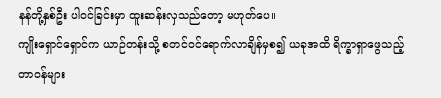နန်တို့နှစ်ဦး ပါဝင်ခြင်းမှာ ထူးဆန်းလှသည်တော့ မဟုတ်ပေ။
ကျိုးရှောင်ရှောင်က ယာဉ်တန်းသို့ စတင်ဝင်ရောက်လာချိန်မှစ၍ ယခုအထိ ရိက္ခာရှာဖွေသည့် တာဝန်များ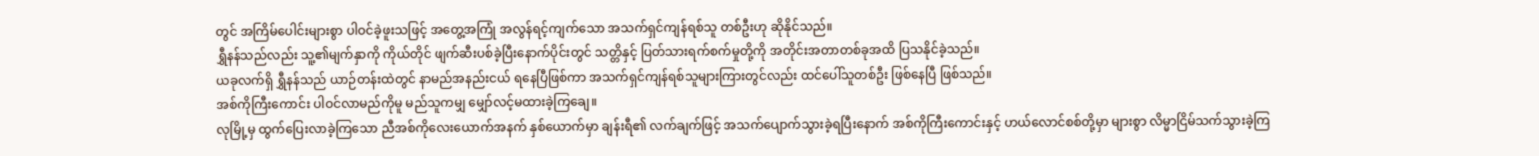တွင် အကြိမ်ပေါင်းများစွာ ပါဝင်ခဲ့ဖူးသဖြင့် အတွေ့အကြုံ အလွန်ရင့်ကျက်သော အသက်ရှင်ကျန်ရစ်သူ တစ်ဦးဟု ဆိုနိုင်သည်။
ရွှီနန်သည်လည်း သူ့၏မျက်နှာကို ကိုယ်တိုင် ဖျက်ဆီးပစ်ခဲ့ပြီးနောက်ပိုင်းတွင် သတ္တိနှင့် ပြတ်သားရက်စက်မှုတို့ကို အတိုင်းအတာတစ်ခုအထိ ပြသနိုင်ခဲ့သည်။
ယခုလက်ရှိ ရွှီနန်သည် ယာဉ်တန်းထဲတွင် နာမည်အနည်းငယ် ရနေပြီဖြစ်ကာ အသက်ရှင်ကျန်ရစ်သူများကြားတွင်လည်း ထင်ပေါ်သူတစ်ဦး ဖြစ်နေပြီ ဖြစ်သည်။
အစ်ကိုကြီးကောင်း ပါဝင်လာမည်ကိုမူ မည်သူကမျှ မျှော်လင့်မထားခဲ့ကြချေ။
လုမြို့မှ ထွက်ပြေးလာခဲ့ကြသော ညီအစ်ကိုလေးယောက်အနက် နှစ်ယောက်မှာ ချန်းရီ၏ လက်ချက်ဖြင့် အသက်ပျောက်သွားခဲ့ရပြီးနောက် အစ်ကိုကြီးကောင်းနှင့် ဟယ်လောင်စစ်တို့မှာ များစွာ လိမ္မာငြိမ်သက်သွားခဲ့ကြ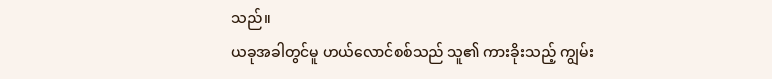သည်။
ယခုအခါတွင်မူ ဟယ်လောင်စစ်သည် သူ၏ ကားခိုးသည့် ကျွမ်း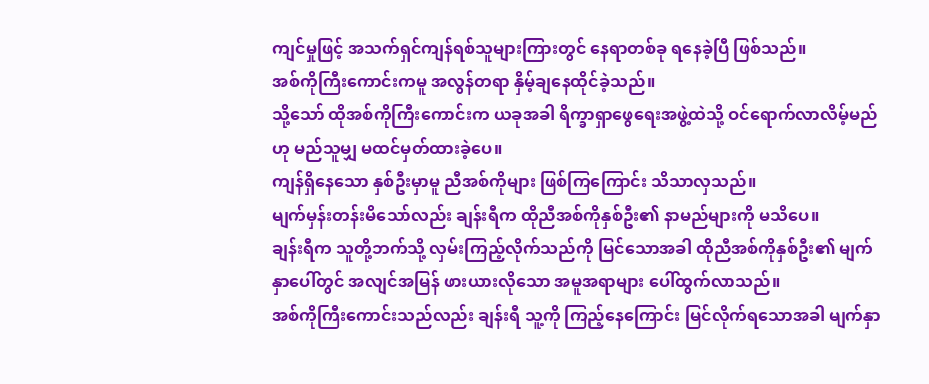ကျင်မှုဖြင့် အသက်ရှင်ကျန်ရစ်သူများကြားတွင် နေရာတစ်ခု ရနေခဲ့ပြီ ဖြစ်သည်။
အစ်ကိုကြီးကောင်းကမူ အလွန်တရာ နှိမ့်ချနေထိုင်ခဲ့သည်။
သို့သော် ထိုအစ်ကိုကြီးကောင်းက ယခုအခါ ရိက္ခာရှာဖွေရေးအဖွဲ့ထဲသို့ ဝင်ရောက်လာလိမ့်မည်ဟု မည်သူမျှ မထင်မှတ်ထားခဲ့ပေ။
ကျန်ရှိနေသော နှစ်ဦးမှာမူ ညီအစ်ကိုများ ဖြစ်ကြကြောင်း သိသာလှသည်။
မျက်မှန်းတန်းမိသော်လည်း ချန်းရီက ထိုညီအစ်ကိုနှစ်ဦး၏ နာမည်များကို မသိပေ။
ချန်းရီက သူတို့ဘက်သို့ လှမ်းကြည့်လိုက်သည်ကို မြင်သောအခါ ထိုညီအစ်ကိုနှစ်ဦး၏ မျက်နှာပေါ်တွင် အလျင်အမြန် ဖားယားလိုသော အမူအရာများ ပေါ်ထွက်လာသည်။
အစ်ကိုကြီးကောင်းသည်လည်း ချန်းရီ သူ့ကို ကြည့်နေကြောင်း မြင်လိုက်ရသောအခါ မျက်နှာ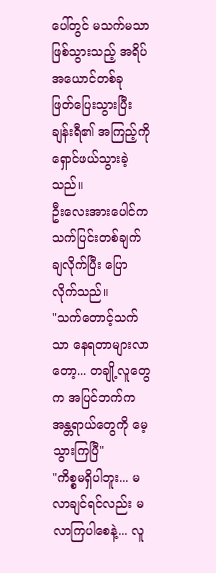ပေါ်တွင် မသက်မသာ ဖြစ်သွားသည့် အရိပ်အယောင်တစ်ခု ဖြတ်ပြေးသွားပြီး ချန်းရီ၏ အကြည့်ကို ရှောင်ဖယ်သွားခဲ့သည်။
ဦးလေးအားပေါင်က သက်ပြင်းတစ်ချက်ချလိုက်ပြီး ပြောလိုက်သည်။
"သက်တောင့်သက်သာ နေရတာများလာတော့... တချို့လူတွေက အပြင်ဘက်က အန္တရာယ်တွေကို မေ့သွားကြပြီ"
"ကိစ္စမရှိပါဘူး... မလာချင်ရင်လည်း မလာကြပါစေနဲ့... လူ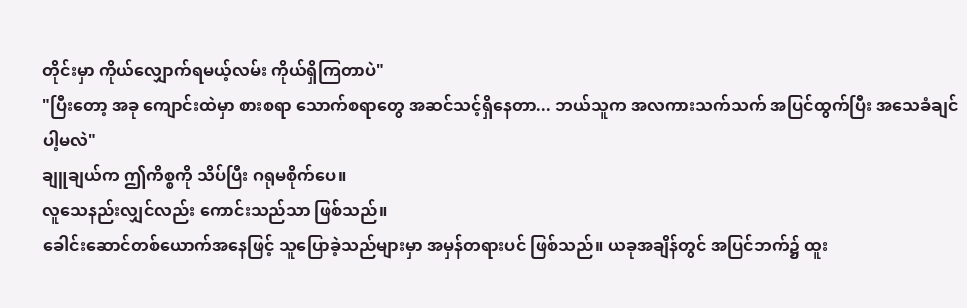တိုင်းမှာ ကိုယ်လျှောက်ရမယ့်လမ်း ကိုယ်ရှိကြတာပဲ"
"ပြီးတော့ အခု ကျောင်းထဲမှာ စားစရာ သောက်စရာတွေ အဆင်သင့်ရှိနေတာ... ဘယ်သူက အလကားသက်သက် အပြင်ထွက်ပြီး အသေခံချင်ပါ့မလဲ"
ချူချယ်က ဤကိစ္စကို သိပ်ပြီး ဂရုမစိုက်ပေ။
လူသေနည်းလျှင်လည်း ကောင်းသည်သာ ဖြစ်သည်။
ခေါင်းဆောင်တစ်ယောက်အနေဖြင့် သူပြောခဲ့သည်များမှာ အမှန်တရားပင် ဖြစ်သည်။ ယခုအချိန်တွင် အပြင်ဘက်၌ ထူး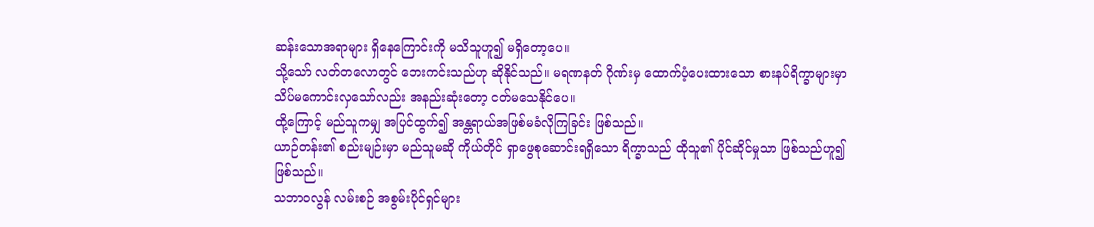ဆန်းသောအရာများ ရှိနေကြောင်းကို မသိသူဟူ၍ မရှိတော့ပေ။
သို့သော် လတ်တလောတွင် ဘေးကင်းသည်ဟု ဆိုနိုင်သည်။ မရဏနတ် ဂိုဏ်းမှ ထောက်ပံ့ပေးထားသော စားနပ်ရိက္ခာများမှာ သိပ်မကောင်းလှသော်လည်း အနည်းဆုံးတော့ ငတ်မသေနိုင်ပေ။
ထို့ကြောင့် မည်သူကမျှ အပြင်ထွက်၍ အန္တရာယ်အဖြစ်မခံလိုကြခြင်း ဖြစ်သည်။
ယာဉ်တန်း၏ စည်းမျဉ်းမှာ မည်သူမဆို ကိုယ်တိုင် ရှာဖွေစုဆောင်းရရှိသော ရိက္ခာသည် ထိုသူ၏ ပိုင်ဆိုင်မှုသာ ဖြစ်သည်ဟူ၍ ဖြစ်သည်။
သဘာဝလွန် လမ်းစဉ် အစွမ်းပိုင်ရှင်များ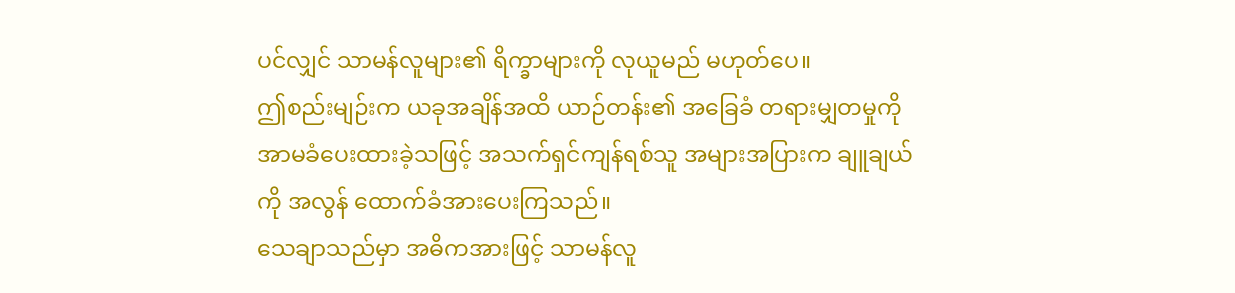ပင်လျှင် သာမန်လူများ၏ ရိက္ခာများကို လုယူမည် မဟုတ်ပေ။
ဤစည်းမျဉ်းက ယခုအချိန်အထိ ယာဉ်တန်း၏ အခြေခံ တရားမျှတမှုကို အာမခံပေးထားခဲ့သဖြင့် အသက်ရှင်ကျန်ရစ်သူ အများအပြားက ချူချယ်ကို အလွန် ထောက်ခံအားပေးကြသည်။
သေချာသည်မှာ အဓိကအားဖြင့် သာမန်လူ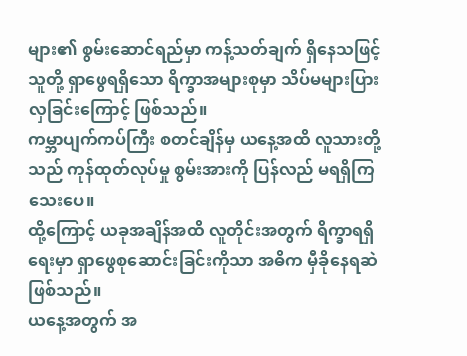များ၏ စွမ်းဆောင်ရည်မှာ ကန့်သတ်ချက် ရှိနေသဖြင့် သူတို့ ရှာဖွေရရှိသော ရိက္ခာအများစုမှာ သိပ်မများပြားလှခြင်းကြောင့် ဖြစ်သည်။
ကမ္ဘာပျက်ကပ်ကြီး စတင်ချိန်မှ ယနေ့အထိ လူသားတို့သည် ကုန်ထုတ်လုပ်မှု စွမ်းအားကို ပြန်လည် မရရှိကြသေးပေ။
ထို့ကြောင့် ယခုအချိန်အထိ လူတိုင်းအတွက် ရိက္ခာရရှိရေးမှာ ရှာဖွေစုဆောင်းခြင်းကိုသာ အဓိက မှီခိုနေရဆဲ ဖြစ်သည်။
ယနေ့အတွက် အ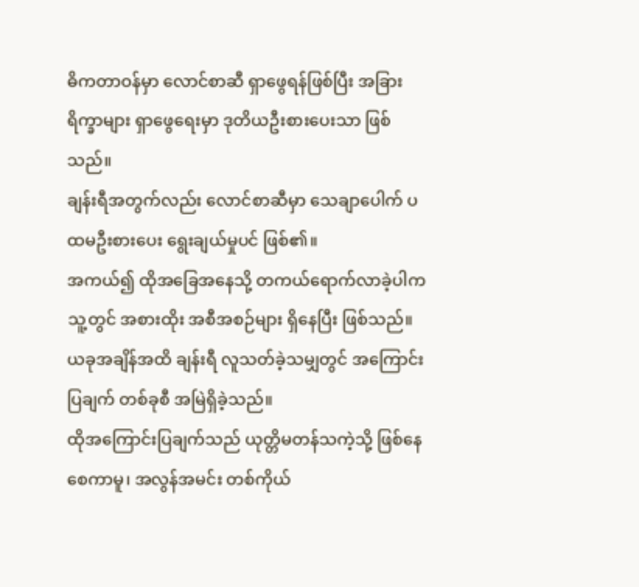ဓိကတာဝန်မှာ လောင်စာဆီ ရှာဖွေရန်ဖြစ်ပြီး အခြားရိက္ခာများ ရှာဖွေရေးမှာ ဒုတိယဦးစားပေးသာ ဖြစ်သည်။
ချန်းရီအတွက်လည်း လောင်စာဆီမှာ သေချာပေါက် ပထမဦးစားပေး ရွေးချယ်မှုပင် ဖြစ်၏။
အကယ်၍ ထိုအခြေအနေသို့ တကယ်ရောက်လာခဲ့ပါက သူ့တွင် အစားထိုး အစီအစဉ်များ ရှိနေပြီး ဖြစ်သည်။
ယခုအချိန်အထိ ချန်းရီ လူသတ်ခဲ့သမျှတွင် အကြောင်းပြချက် တစ်ခုစီ အမြဲရှိခဲ့သည်။
ထိုအကြောင်းပြချက်သည် ယုတ္တိမတန်သကဲ့သို့ ဖြစ်နေစေကာမူ၊ အလွန်အမင်း တစ်ကိုယ်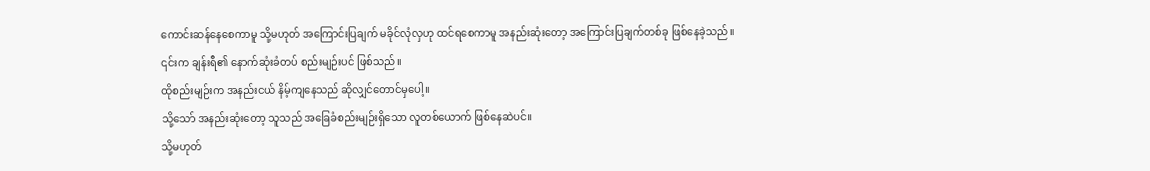ကောင်းဆန်နေစေကာမူ သို့မဟုတ် အကြောင်းပြချက် မခိုင်လုံလှဟု ထင်ရစေကာမူ အနည်းဆုံးတော့ အကြောင်းပြချက်တစ်ခု ဖြစ်နေခဲ့သည်။
၎င်းက ချန်းရီ၏ နောက်ဆုံးခံတပ် စည်းမျဉ်းပင် ဖြစ်သည်။
ထိုစည်းမျဉ်းက အနည်းငယ် နိမ့်ကျနေသည် ဆိုလျှင်တောင်မှပေါ့။
သို့သော် အနည်းဆုံးတော့ သူသည် အခြေခံစည်းမျဉ်းရှိသော လူတစ်ယောက် ဖြစ်နေဆဲပင်။
သို့မဟုတ်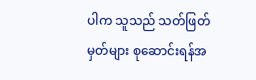ပါက သူသည် သတ်ဖြတ်မှတ်များ စုဆောင်းရန်အ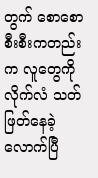တွက် စောစောစီးစီးကတည်းက လူတွေကို လိုက်လံ သတ်ဖြတ်နေခဲ့လောက်ပြီ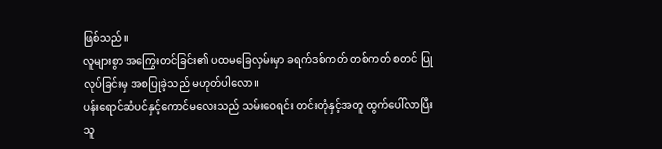ဖြစ်သည်။
လူများစွာ အကြွေးတင်ခြင်း၏ ပထမခြေလှမ်းမှာ ခရက်ဒစ်ကတ် တစ်ကတ် စတင် ပြုလုပ်ခြင်းမှ အစပြုခဲ့သည် မဟုတ်ပါလော။
ပန်းရောင်ဆံပင်နှင့်ကောင်မလေးသည် သမ်းဝေရင်း တင်းတုံနှင့်အတူ ထွက်ပေါ်လာပြီး သူ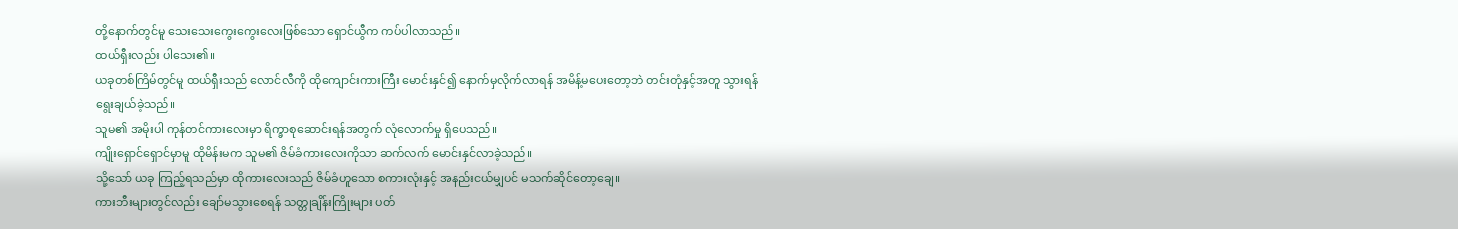တို့နောက်တွင်မူ သေးသေးကွေးကွေးလေးဖြစ်သော ရှောင်ယွီက ကပ်ပါလာသည်။
ထယ်ရှီးလည်း ပါသေး၏။
ယခုတစ်ကြိမ်တွင်မူ ထယ်ရှီးသည် လောင်လီကို ထိုကျောင်းကားကြီး မောင်းနှင်၍ နောက်မှလိုက်လာရန် အမိန့်မပေးတော့ဘဲ တင်းတုံနှင့်အတူ သွားရန် ရွေးချယ်ခဲ့သည်။
သူမ၏ အမိုးပါ ကုန်တင်ကားလေးမှာ ရိက္ခာစုဆောင်းရန်အတွက် လုံလောက်မှု ရှိပေသည်။
ကျိုးရှောင်ရှောင်မှာမူ ထိုမိန်းမက သူမ၏ ဇိမ်ခံကားလေးကိုသာ ဆက်လက် မောင်းနှင်လာခဲ့သည်။
သို့သော် ယခု ကြည့်ရသည်မှာ ထိုကားလေးသည် ဇိမ်ခံဟူသော စကားလုံးနှင့် အနည်းငယ်မျှပင် မသက်ဆိုင်တော့ချေ။
ကားဘီးများတွင်လည်း ချော်မသွားစေရန် သတ္တုချိန်းကြိုးများ ပတ်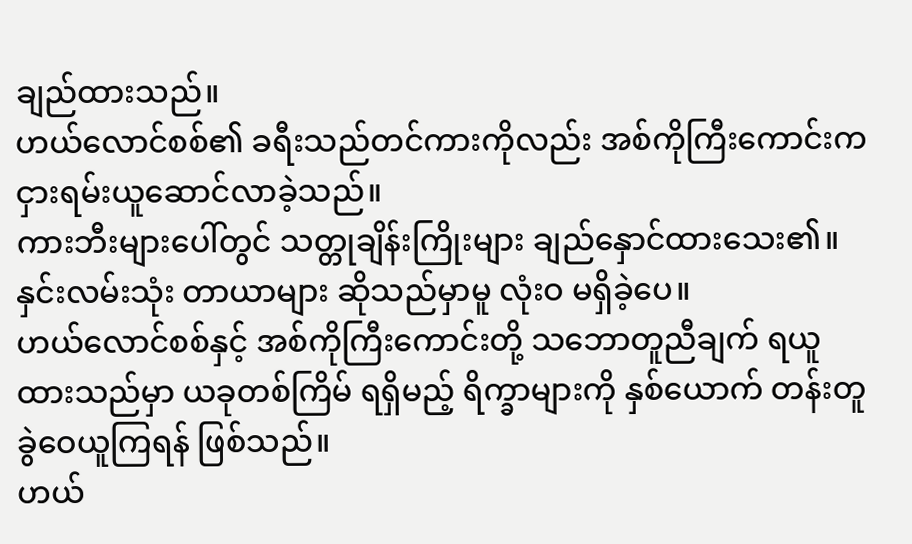ချည်ထားသည်။
ဟယ်လောင်စစ်၏ ခရီးသည်တင်ကားကိုလည်း အစ်ကိုကြီးကောင်းက ငှားရမ်းယူဆောင်လာခဲ့သည်။
ကားဘီးများပေါ်တွင် သတ္တုချိန်းကြိုးများ ချည်နှောင်ထားသေး၏။
နှင်းလမ်းသုံး တာယာများ ဆိုသည်မှာမူ လုံးဝ မရှိခဲ့ပေ။
ဟယ်လောင်စစ်နှင့် အစ်ကိုကြီးကောင်းတို့ သဘောတူညီချက် ရယူထားသည်မှာ ယခုတစ်ကြိမ် ရရှိမည့် ရိက္ခာများကို နှစ်ယောက် တန်းတူ ခွဲဝေယူကြရန် ဖြစ်သည်။
ဟယ်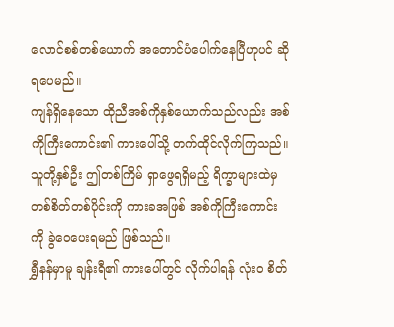လောင်စစ်တစ်ယောက် အတောင်ပံပေါက်နေပြီဟုပင် ဆိုရပေမည်။
ကျန်ရှိနေသော ထိုညီအစ်ကိုနှစ်ယောက်သည်လည်း အစ်ကိုကြီးကောင်း၏ ကားပေါ်သို့ တက်ထိုင်လိုက်ကြသည်။
သူတို့နှစ်ဦး ဤတစ်ကြိမ် ရှာဖွေရရှိမည့် ရိက္ခာများထဲမှ တစ်စိတ်တစ်ပိုင်းကို ကားခအဖြစ် အစ်ကိုကြီးကောင်းကို ခွဲဝေပေးရမည် ဖြစ်သည်။
ရွှီနန်မှာမူ ချန်းရီ၏ ကားပေါ်တွင် လိုက်ပါရန် လုံးဝ စိတ်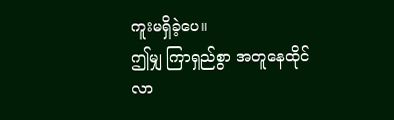ကူးမရှိခဲ့ပေ။
ဤမျှ ကြာရှည်စွာ အတူနေထိုင်လာ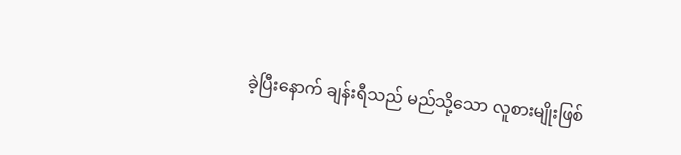ခဲ့ပြီးနောက် ချန်းရီသည် မည်သို့သော လူစားမျိုးဖြစ်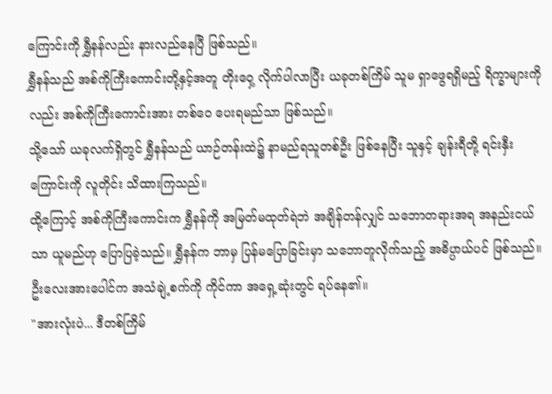ကြောင်းကို ရွှီနန်လည်း နားလည်နေပြီ ဖြစ်သည်။
ရွှီနန်သည် အစ်ကိုကြီးကောင်းတို့နှင့်အတူ တိုးဝှေ့ လိုက်ပါလာပြီး ယခုတစ်ကြိမ် သူမ ရှာဖွေရရှိမည့် ရိက္ခာများကိုလည်း အစ်ကိုကြီးကောင်းအား တစ်ဝေ ပေးရမည်သာ ဖြစ်သည်။
သို့သော် ယခုလက်ရှိတွင် ရွှီနန်သည် ယာဉ်တန်းထဲ၌ နာမည်ရသူတစ်ဦး ဖြစ်နေပြီး သူနှင့် ချန်းရီတို့ ရင်းနှီးကြောင်းကို လူတိုင်း သိထားကြသည်။
ထို့ကြောင့် အစ်ကိုကြီးကောင်းက ရွှီနန်ကို အမြတ်မထုတ်ရဲဘဲ အချိန်တန်လျှင် သဘောတရားအရ အနည်းငယ်သာ ယူမည်ဟု ပြောပြခဲ့သည်။ ရွှီနန်က ဘာမှ ပြန်မပြောခြင်းမှာ သဘောတူလိုက်သည့် အဓိပ္ပာယ်ပင် ဖြစ်သည်။
ဦးလေးအားပေါင်က အသံချဲ့စက်ကို ကိုင်ကာ အရှေ့ဆုံးတွင် ရပ်နေ၏။
"အားလုံးပဲ... ဒီတစ်ကြိမ်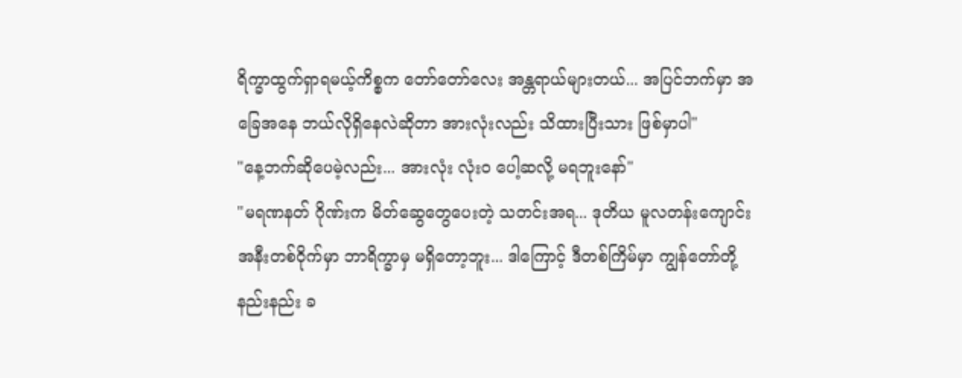ရိက္ခာထွက်ရှာရမယ့်ကိစ္စက တော်တော်လေး အန္တရာယ်များတယ်... အပြင်ဘက်မှာ အခြေအနေ ဘယ်လိုရှိနေလဲဆိုတာ အားလုံးလည်း သိထားပြီးသား ဖြစ်မှာပါ"
"နေ့ဘက်ဆိုပေမဲ့လည်း... အားလုံး လုံးဝ ပေါ့ဆလို့ မရဘူးနော်"
"မရဏနတ် ဂိုဏ်းက မိတ်ဆွေတွေပေးတဲ့ သတင်းအရ... ဒုတိယ မူလတန်းကျောင်း အနီးတစ်ဝိုက်မှာ ဘာရိက္ခာမှ မရှိတော့ဘူး... ဒါကြောင့် ဒီတစ်ကြိမ်မှာ ကျွန်တော်တို့ နည်းနည်း ခ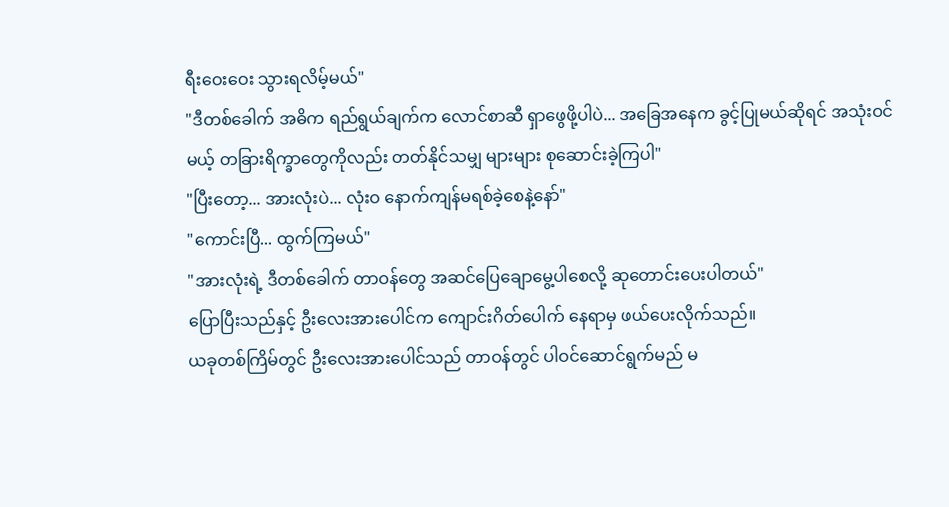ရီးဝေးဝေး သွားရလိမ့်မယ်"
"ဒီတစ်ခေါက် အဓိက ရည်ရွယ်ချက်က လောင်စာဆီ ရှာဖွေဖို့ပါပဲ... အခြေအနေက ခွင့်ပြုမယ်ဆိုရင် အသုံးဝင်မယ့် တခြားရိက္ခာတွေကိုလည်း တတ်နိုင်သမျှ များများ စုဆောင်းခဲ့ကြပါ"
"ပြီးတော့... အားလုံးပဲ... လုံးဝ နောက်ကျန်မရစ်ခဲ့စေနဲ့နော်"
"ကောင်းပြီ... ထွက်ကြမယ်"
"အားလုံးရဲ့ ဒီတစ်ခေါက် တာဝန်တွေ အဆင်ပြေချောမွေ့ပါစေလို့ ဆုတောင်းပေးပါတယ်"
ပြောပြီးသည်နှင့် ဦးလေးအားပေါင်က ကျောင်းဂိတ်ပေါက် နေရာမှ ဖယ်ပေးလိုက်သည်။
ယခုတစ်ကြိမ်တွင် ဦးလေးအားပေါင်သည် တာဝန်တွင် ပါဝင်ဆောင်ရွက်မည် မ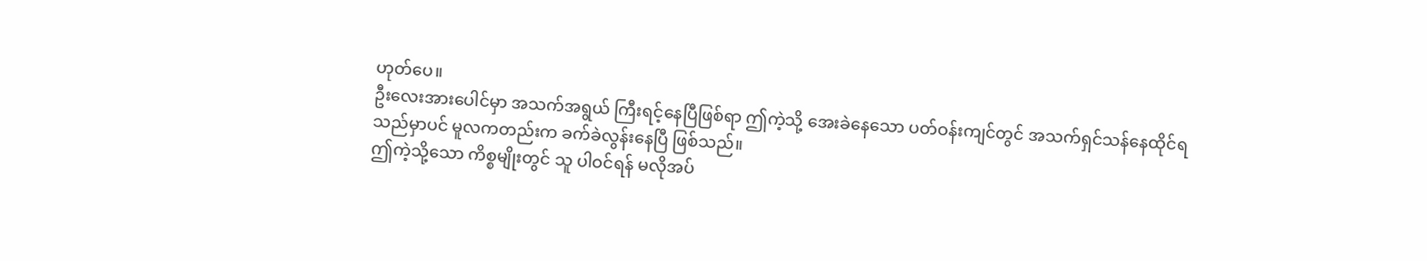ဟုတ်ပေ။
ဦးလေးအားပေါင်မှာ အသက်အရွယ် ကြီးရင့်နေပြီဖြစ်ရာ ဤကဲ့သို့ အေးခဲနေသော ပတ်ဝန်းကျင်တွင် အသက်ရှင်သန်နေထိုင်ရသည်မှာပင် မူလကတည်းက ခက်ခဲလွန်းနေပြီ ဖြစ်သည်။
ဤကဲ့သို့သော ကိစ္စမျိုးတွင် သူ ပါဝင်ရန် မလိုအပ်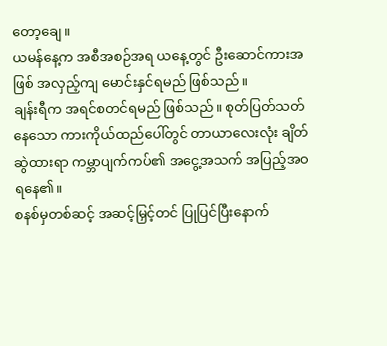တော့ချေ။
ယမန်နေ့က အစီအစဉ်အရ ယနေ့တွင် ဦးဆောင်ကားအဖြစ် အလှည့်ကျ မောင်းနှင်ရမည် ဖြစ်သည်။
ချန်းရီက အရင်စတင်ရမည် ဖြစ်သည်။ စုတ်ပြတ်သတ်နေသော ကားကိုယ်ထည်ပေါ်တွင် တာယာလေးလုံး ချိတ်ဆွဲထားရာ ကမ္ဘာပျက်ကပ်၏ အငွေ့အသက် အပြည့်အဝ ရနေ၏။
စနစ်မှတစ်ဆင့် အဆင့်မြှင့်တင် ပြုပြင်ပြီးနောက်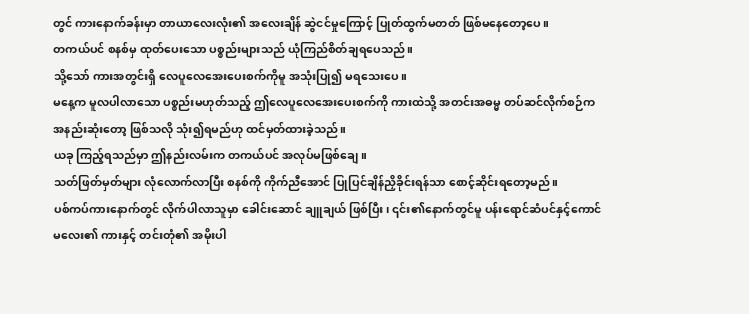တွင် ကားနောက်ခန်းမှာ တာယာလေးလုံး၏ အလေးချိန် ဆွဲငင်မှုကြောင့် ပြုတ်ထွက်မတတ် ဖြစ်မနေတော့ပေ။
တကယ်ပင် စနစ်မှ ထုတ်ပေးသော ပစ္စည်းများသည် ယုံကြည်စိတ်ချရပေသည်။
သို့သော် ကားအတွင်းရှိ လေပူလေအေးပေးစက်ကိုမူ အသုံးပြု၍ မရသေးပေ။
မနေ့က မူလပါလာသော ပစ္စည်းမဟုတ်သည့် ဤလေပူလေအေးပေးစက်ကို ကားထဲသို့ အတင်းအဓမ္မ တပ်ဆင်လိုက်စဉ်က အနည်းဆုံးတော့ ဖြစ်သလို သုံး၍ရမည်ဟု ထင်မှတ်ထားခဲ့သည်။
ယခု ကြည့်ရသည်မှာ ဤနည်းလမ်းက တကယ်ပင် အလုပ်မဖြစ်ချေ။
သတ်ဖြတ်မှတ်များ လုံလောက်လာပြီး စနစ်ကို ကိုက်ညီအောင် ပြုပြင်ချိန်ညှိခိုင်းရန်သာ စောင့်ဆိုင်းရတော့မည်။
ပစ်ကပ်ကားနောက်တွင် လိုက်ပါလာသူမှာ ခေါင်းဆောင် ချူချယ် ဖြစ်ပြီး၊ ၎င်း၏နောက်တွင်မူ ပန်းရောင်ဆံပင်နှင့်ကောင်မလေး၏ ကားနှင့် တင်းတုံ၏ အမိုးပါ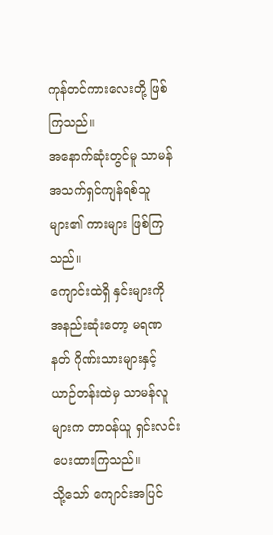ကုန်တင်ကားလေးတို့ ဖြစ်ကြသည်။
အနောက်ဆုံးတွင်မူ သာမန် အသက်ရှင်ကျန်ရစ်သူများ၏ ကားများ ဖြစ်ကြသည်။
ကျောင်းထဲရှိ နှင်းများကို အနည်းဆုံးတော့ မရဏနတ် ဂိုဏ်းသားများနှင့် ယာဉ်တန်းထဲမှ သာမန်လူများက တာဝန်ယူ ရှင်းလင်းပေးထားကြသည်။
သို့သော် ကျောင်းအပြင်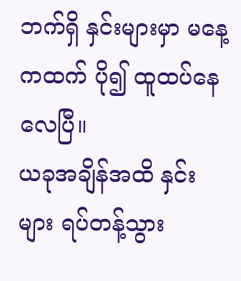ဘက်ရှိ နှင်းများမှာ မနေ့ကထက် ပို၍ ထူထပ်နေလေပြီ။
ယခုအချိန်အထိ နှင်းများ ရပ်တန့်သွား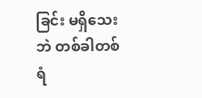ခြင်း မရှိသေးဘဲ တစ်ခါတစ်ရံ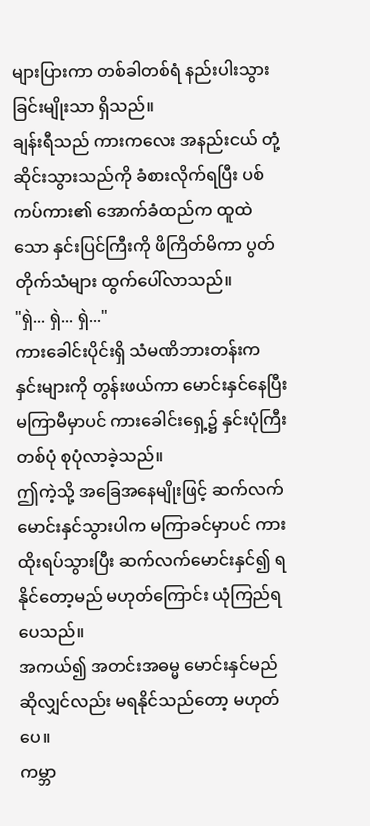များပြားကာ တစ်ခါတစ်ရံ နည်းပါးသွားခြင်းမျိုးသာ ရှိသည်။
ချန်းရီသည် ကားကလေး အနည်းငယ် တုံ့ဆိုင်းသွားသည်ကို ခံစားလိုက်ရပြီး ပစ်ကပ်ကား၏ အောက်ခံထည်က ထူထဲသော နှင်းပြင်ကြီးကို ဖိကြိတ်မိကာ ပွတ်တိုက်သံများ ထွက်ပေါ်လာသည်။
"ရှဲ... ရှဲ... ရှဲ..."
ကားခေါင်းပိုင်းရှိ သံမဏိဘားတန်းက နှင်းများကို တွန်းဖယ်ကာ မောင်းနှင်နေပြီး မကြာမီမှာပင် ကားခေါင်းရှေ့၌ နှင်းပုံကြီး တစ်ပုံ စုပုံလာခဲ့သည်။
ဤကဲ့သို့ အခြေအနေမျိုးဖြင့် ဆက်လက်မောင်းနှင်သွားပါက မကြာခင်မှာပင် ကားထိုးရပ်သွားပြီး ဆက်လက်မောင်းနှင်၍ ရနိုင်တော့မည် မဟုတ်ကြောင်း ယုံကြည်ရပေသည်။
အကယ်၍ အတင်းအဓမ္မ မောင်းနှင်မည်ဆိုလျှင်လည်း မရနိုင်သည်တော့ မဟုတ်ပေ။
ကမ္ဘာ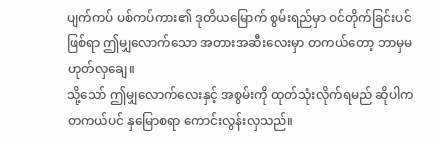ပျက်ကပ် ပစ်ကပ်ကား၏ ဒုတိယမြောက် စွမ်းရည်မှာ ဝင်တိုက်ခြင်းပင် ဖြစ်ရာ ဤမျှလောက်သော အတားအဆီးလေးမှာ တကယ်တော့ ဘာမှမဟုတ်လှချေ။
သို့သော် ဤမျှလောက်လေးနှင့် အစွမ်းကို ထုတ်သုံးလိုက်ရမည် ဆိုပါက တကယ်ပင် နှမြောစရာ ကောင်းလွန်းလှသည်။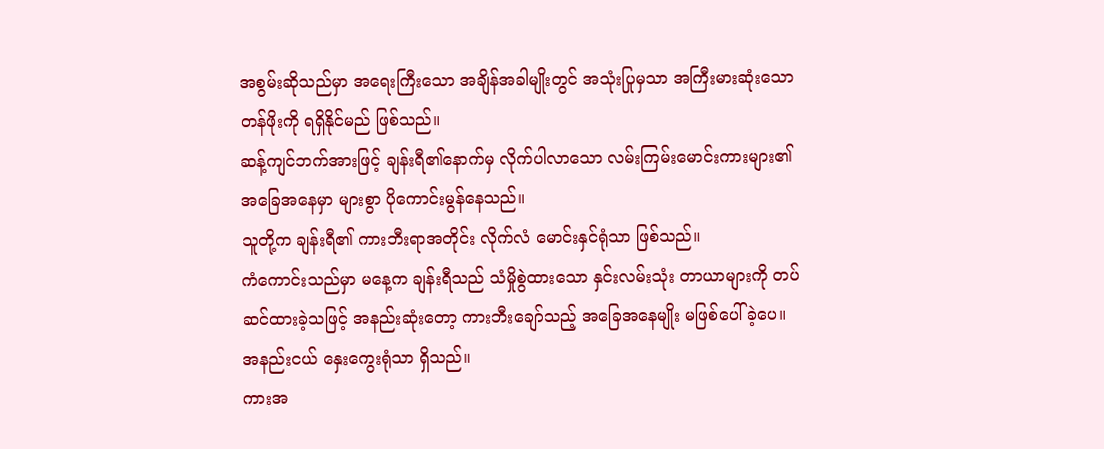အစွမ်းဆိုသည်မှာ အရေးကြီးသော အချိန်အခါမျိုးတွင် အသုံးပြုမှသာ အကြီးမားဆုံးသော တန်ဖိုးကို ရရှိနိုင်မည် ဖြစ်သည်။
ဆန့်ကျင်ဘက်အားဖြင့် ချန်းရီ၏နောက်မှ လိုက်ပါလာသော လမ်းကြမ်းမောင်းကားများ၏ အခြေအနေမှာ များစွာ ပိုကောင်းမွန်နေသည်။
သူတို့က ချန်းရီ၏ ကားဘီးရာအတိုင်း လိုက်လံ မောင်းနှင်ရုံသာ ဖြစ်သည်။
ကံကောင်းသည်မှာ မနေ့က ချန်းရီသည် သံမှိုစွဲထားသော နှင်းလမ်းသုံး တာယာများကို တပ်ဆင်ထားခဲ့သဖြင့် အနည်းဆုံးတော့ ကားဘီးချော်သည့် အခြေအနေမျိုး မဖြစ်ပေါ်ခဲ့ပေ။
အနည်းငယ် နှေးကွေးရုံသာ ရှိသည်။
ကားအ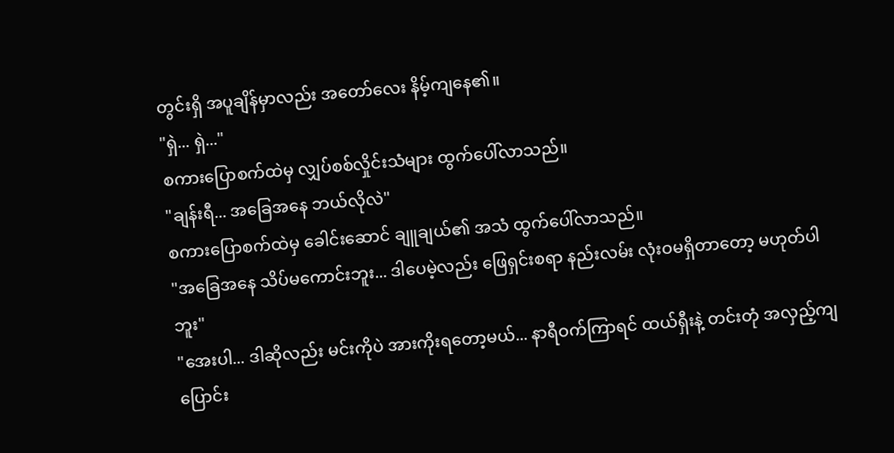တွင်းရှိ အပူချိန်မှာလည်း အတော်လေး နိမ့်ကျနေ၏။
"ရှဲ... ရှဲ..."
စကားပြောစက်ထဲမှ လျှပ်စစ်လှိုင်းသံများ ထွက်ပေါ်လာသည်။
"ချန်းရီ... အခြေအနေ ဘယ်လိုလဲ"
စကားပြောစက်ထဲမှ ခေါင်းဆောင် ချူချယ်၏ အသံ ထွက်ပေါ်လာသည်။
"အခြေအနေ သိပ်မကောင်းဘူး... ဒါပေမဲ့လည်း ဖြေရှင်းစရာ နည်းလမ်း လုံးဝမရှိတာတော့ မဟုတ်ပါဘူး"
"အေးပါ... ဒါဆိုလည်း မင်းကိုပဲ အားကိုးရတော့မယ်... နာရီဝက်ကြာရင် ထယ်ရှီးနဲ့ တင်းတုံ အလှည့်ကျ ပြောင်း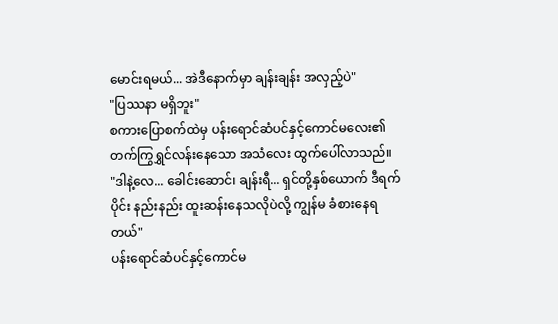မောင်းရမယ်... အဲဒီနောက်မှာ ချန်းချန်း အလှည့်ပဲ"
"ပြဿနာ မရှိဘူး"
စကားပြောစက်ထဲမှ ပန်းရောင်ဆံပင်နှင့်ကောင်မလေး၏ တက်ကြွရွှင်လန်းနေသော အသံလေး ထွက်ပေါ်လာသည်။
"ဒါနဲ့လေ... ခေါင်းဆောင်၊ ချန်းရီ... ရှင်တို့နှစ်ယောက် ဒီရက်ပိုင်း နည်းနည်း ထူးဆန်းနေသလိုပဲလို့ ကျွန်မ ခံစားနေရတယ်"
ပန်းရောင်ဆံပင်နှင့်ကောင်မ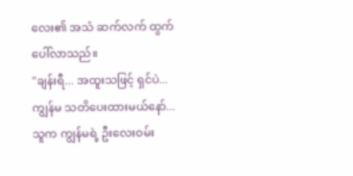လေး၏ အသံ ဆက်လက် ထွက်ပေါ်လာသည်။
"ချန်းရီ... အထူးသဖြင့် ရှင်ပဲ... ကျွန်မ သတိပေးထားမယ်နော်... သူက ကျွန်မရဲ့ ဦးလေးဝမ်း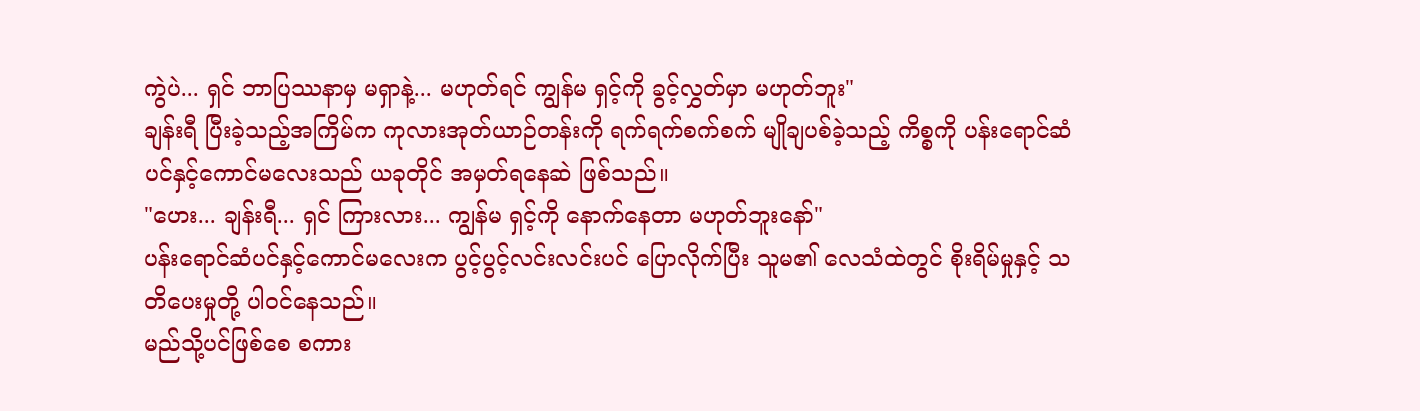ကွဲပဲ... ရှင် ဘာပြဿနာမှ မရှာနဲ့... မဟုတ်ရင် ကျွန်မ ရှင့်ကို ခွင့်လွှတ်မှာ မဟုတ်ဘူး"
ချန်းရီ ပြီးခဲ့သည့်အကြိမ်က ကုလားအုတ်ယာဉ်တန်းကို ရက်ရက်စက်စက် မျိုချပစ်ခဲ့သည့် ကိစ္စကို ပန်းရောင်ဆံပင်နှင့်ကောင်မလေးသည် ယခုတိုင် အမှတ်ရနေဆဲ ဖြစ်သည်။
"ဟေး... ချန်းရီ... ရှင် ကြားလား... ကျွန်မ ရှင့်ကို နောက်နေတာ မဟုတ်ဘူးနော်"
ပန်းရောင်ဆံပင်နှင့်ကောင်မလေးက ပွင့်ပွင့်လင်းလင်းပင် ပြောလိုက်ပြီး သူမ၏ လေသံထဲတွင် စိုးရိမ်မှုနှင့် သတိပေးမှုတို့ ပါဝင်နေသည်။
မည်သို့ပင်ဖြစ်စေ စကား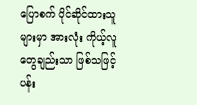ပြောစက် ပိုင်ဆိုင်ထားသူများမှာ အားလုံး ကိုယ့်လူတွေချည်းသာ ဖြစ်သဖြင့် ပန်း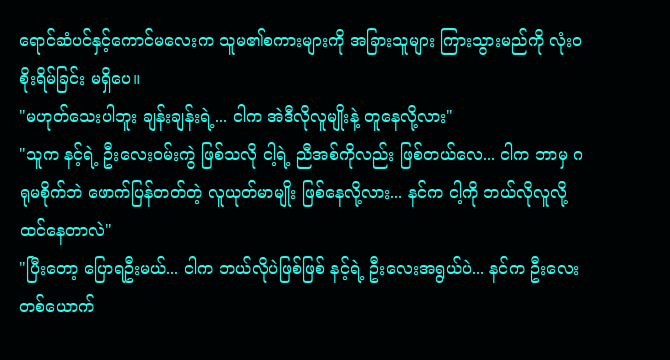ရောင်ဆံပင်နှင့်ကောင်မလေးက သူမ၏စကားများကို အခြားသူများ ကြားသွားမည်ကို လုံးဝ စိုးရိမ်ခြင်း မရှိပေ။
"မဟုတ်သေးပါဘူး ချန်းချန်းရဲ့... ငါက အဲဒီလိုလူမျိုးနဲ့ တူနေလို့လား"
"သူက နင့်ရဲ့ ဦးလေးဝမ်းကွဲ ဖြစ်သလို ငါ့ရဲ့ ညီအစ်ကိုလည်း ဖြစ်တယ်လေ... ငါက ဘာမှ ဂရုမစိုက်ဘဲ ဖောက်ပြန်တတ်တဲ့ လူယုတ်မာမျိုး ဖြစ်နေလို့လား... နင်က ငါ့ကို ဘယ်လိုလူလို့ ထင်နေတာလဲ"
"ပြီးတော့ ပြောရဦးမယ်... ငါက ဘယ်လိုပဲဖြစ်ဖြစ် နင့်ရဲ့ ဦးလေးအရွယ်ပဲ... နင်က ဦးလေးတစ်ယောက်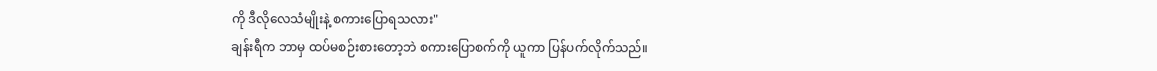ကို ဒီလိုလေသံမျိုးနဲ့ စကားပြောရသလား"
ချန်းရီက ဘာမှ ထပ်မစဉ်းစားတော့ဘဲ စကားပြောစက်ကို ယူကာ ပြန်ပက်လိုက်သည်။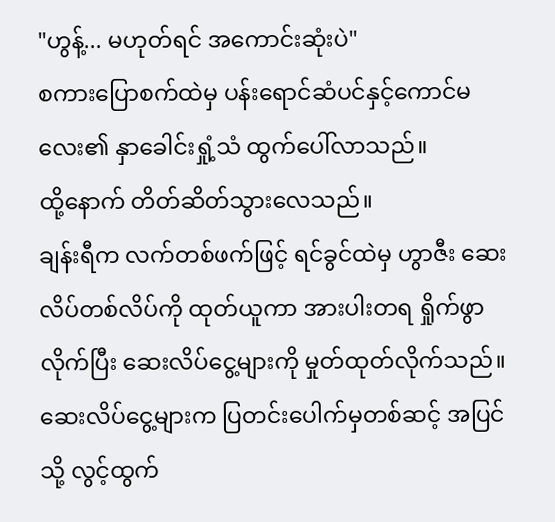"ဟွန့်... မဟုတ်ရင် အကောင်းဆုံးပဲ"
စကားပြောစက်ထဲမှ ပန်းရောင်ဆံပင်နှင့်ကောင်မလေး၏ နှာခေါင်းရှုံ့သံ ထွက်ပေါ်လာသည်။
ထို့နောက် တိတ်ဆိတ်သွားလေသည်။
ချန်းရီက လက်တစ်ဖက်ဖြင့် ရင်ခွင်ထဲမှ ဟွာဇီး ဆေးလိပ်တစ်လိပ်ကို ထုတ်ယူကာ အားပါးတရ ရှိုက်ဖွာလိုက်ပြီး ဆေးလိပ်ငွေ့များကို မှုတ်ထုတ်လိုက်သည်။
ဆေးလိပ်ငွေ့များက ပြတင်းပေါက်မှတစ်ဆင့် အပြင်သို့ လွင့်ထွက်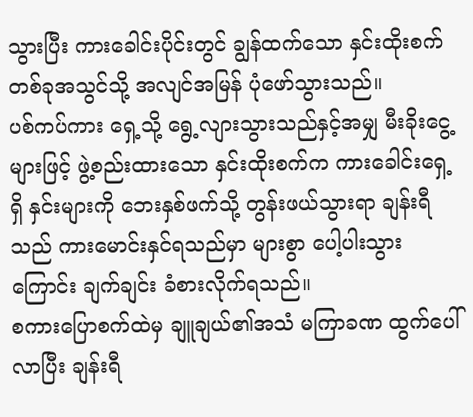သွားပြီး ကားခေါင်းပိုင်းတွင် ချွန်ထက်သော နှင်းထိုးစက်တစ်ခုအသွင်သို့ အလျင်အမြန် ပုံဖော်သွားသည်။
ပစ်ကပ်ကား ရှေ့သို့ ရွေ့လျားသွားသည်နှင့်အမျှ မီးခိုးငွေ့များဖြင့် ဖွဲ့စည်းထားသော နှင်းထိုးစက်က ကားခေါင်းရှေ့ရှိ နှင်းများကို ဘေးနှစ်ဖက်သို့ တွန်းဖယ်သွားရာ ချန်းရီသည် ကားမောင်းနှင်ရသည်မှာ များစွာ ပေါ့ပါးသွားကြောင်း ချက်ချင်း ခံစားလိုက်ရသည်။
စကားပြောစက်ထဲမှ ချူချယ်၏အသံ မကြာခဏ ထွက်ပေါ်လာပြီး ချန်းရီ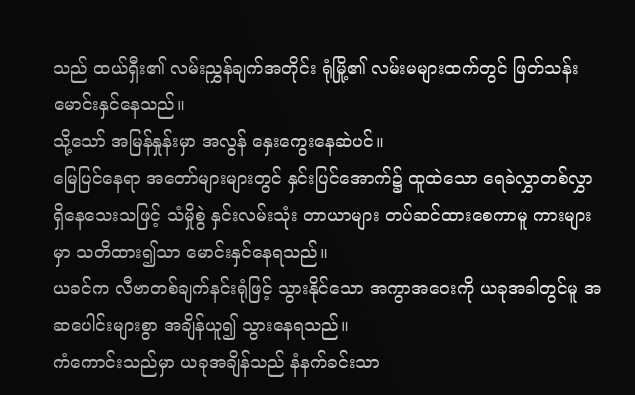သည် ထယ်ရှီး၏ လမ်းညွှန်ချက်အတိုင်း ရုံမြို့၏ လမ်းမများထက်တွင် ဖြတ်သန်း မောင်းနှင်နေသည်။
သို့သော် အမြန်နှုန်းမှာ အလွန် နှေးကွေးနေဆဲပင်။
မြေပြင်နေရာ အတော်များများတွင် နှင်းပြင်အောက်၌ ထူထဲသော ရေခဲလွှာတစ်လွှာ ရှိနေသေးသဖြင့် သံမှိုစွဲ နှင်းလမ်းသုံး တာယာများ တပ်ဆင်ထားစေကာမူ ကားများမှာ သတိထား၍သာ မောင်းနှင်နေရသည်။
ယခင်က လီဗာတစ်ချက်နင်းရုံဖြင့် သွားနိုင်သော အကွာအဝေးကို ယခုအခါတွင်မူ အဆပေါင်းများစွာ အချိန်ယူ၍ သွားနေရသည်။
ကံကောင်းသည်မှာ ယခုအချိန်သည် နံနက်ခင်းသာ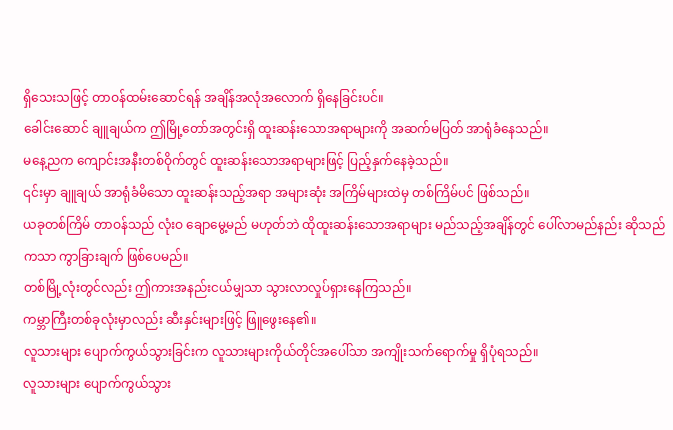ရှိသေးသဖြင့် တာဝန်ထမ်းဆောင်ရန် အချိန်အလုံအလောက် ရှိနေခြင်းပင်။
ခေါင်းဆောင် ချူချယ်က ဤမြို့တော်အတွင်းရှိ ထူးဆန်းသောအရာများကို အဆက်မပြတ် အာရုံခံနေသည်။
မနေ့ညက ကျောင်းအနီးတစ်ဝိုက်တွင် ထူးဆန်းသောအရာများဖြင့် ပြည့်နှက်နေခဲ့သည်။
၎င်းမှာ ချူချယ် အာရုံခံမိသော ထူးဆန်းသည့်အရာ အများဆုံး အကြိမ်များထဲမှ တစ်ကြိမ်ပင် ဖြစ်သည်။
ယခုတစ်ကြိမ် တာဝန်သည် လုံးဝ ချောမွေ့မည် မဟုတ်ဘဲ ထိုထူးဆန်းသောအရာများ မည်သည့်အချိန်တွင် ပေါ်လာမည်နည်း ဆိုသည်ကသာ ကွာခြားချက် ဖြစ်ပေမည်။
တစ်မြို့လုံးတွင်လည်း ဤကားအနည်းငယ်မျှသာ သွားလာလှုပ်ရှားနေကြသည်။
ကမ္ဘာကြီးတစ်ခုလုံးမှာလည်း ဆီးနှင်းများဖြင့် ဖြူဖွေးနေ၏။
လူသားများ ပျောက်ကွယ်သွားခြင်းက လူသားများကိုယ်တိုင်အပေါ်သာ အကျိုးသက်ရောက်မှု ရှိပုံရသည်။
လူသားများ ပျောက်ကွယ်သွား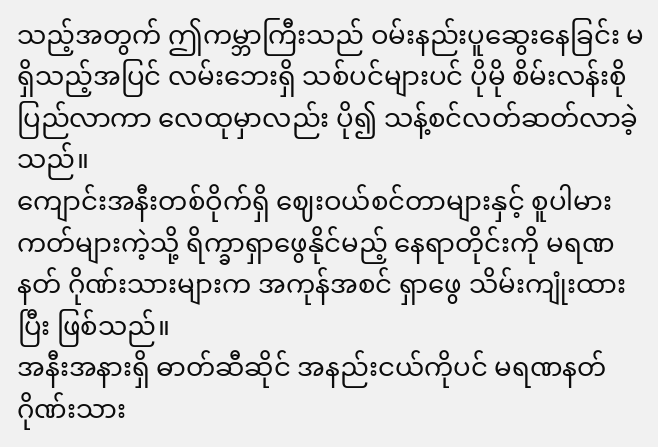သည့်အတွက် ဤကမ္ဘာကြီးသည် ဝမ်းနည်းပူဆွေးနေခြင်း မရှိသည့်အပြင် လမ်းဘေးရှိ သစ်ပင်များပင် ပိုမို စိမ်းလန်းစိုပြည်လာကာ လေထုမှာလည်း ပို၍ သန့်စင်လတ်ဆတ်လာခဲ့သည်။
ကျောင်းအနီးတစ်ဝိုက်ရှိ ဈေးဝယ်စင်တာများနှင့် စူပါမားကတ်များကဲ့သို့ ရိက္ခာရှာဖွေနိုင်မည့် နေရာတိုင်းကို မရဏနတ် ဂိုဏ်းသားများက အကုန်အစင် ရှာဖွေ သိမ်းကျုံးထားပြီး ဖြစ်သည်။
အနီးအနားရှိ ဓာတ်ဆီဆိုင် အနည်းငယ်ကိုပင် မရဏနတ် ဂိုဏ်းသား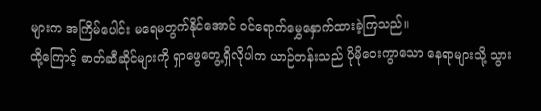များက အကြိမ်ပေါင်း မရေမတွက်နိုင်အောင် ဝင်ရောက်မွှေနှောက်ထားခဲ့ကြသည်။
ထို့ကြောင့် ဓာတ်ဆီဆိုင်များကို ရှာဖွေတွေ့ရှိလိုပါက ယာဉ်တန်းသည် ပိုမိုဝေးကွာသော နေရာများသို့ သွား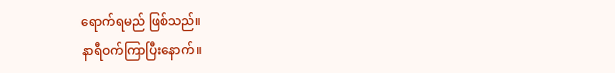ရောက်ရမည် ဖြစ်သည်။
နာရီဝက်ကြာပြီးနောက်။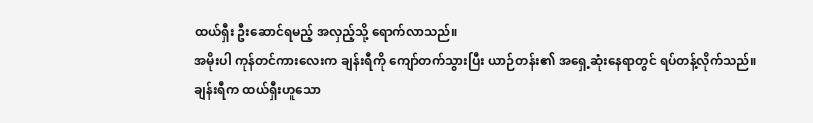ထယ်ရှီး ဦးဆောင်ရမည့် အလှည့်သို့ ရောက်လာသည်။
အမိုးပါ ကုန်တင်ကားလေးက ချန်းရီကို ကျော်တက်သွားပြီး ယာဉ်တန်း၏ အရှေ့ဆုံးနေရာတွင် ရပ်တန့်လိုက်သည်။
ချန်းရီက ထယ်ရှီးဟူသော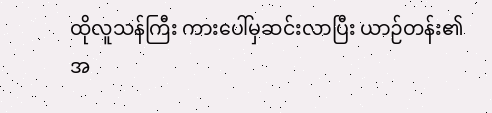ထိုလူသန်ကြီး ကားပေါ်မှဆင်းလာပြီး ယာဉ်တန်း၏ အ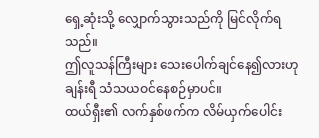ရှေ့ဆုံးသို့ လျှောက်သွားသည်ကို မြင်လိုက်ရသည်။
ဤလူသန်ကြီးများ သေးပေါက်ချင်နေ၍လားဟု ချန်းရီ သံသယဝင်နေစဉ်မှာပင်။
ထယ်ရှီး၏ လက်နှစ်ဖက်က လိမ်ယှက်ပေါင်း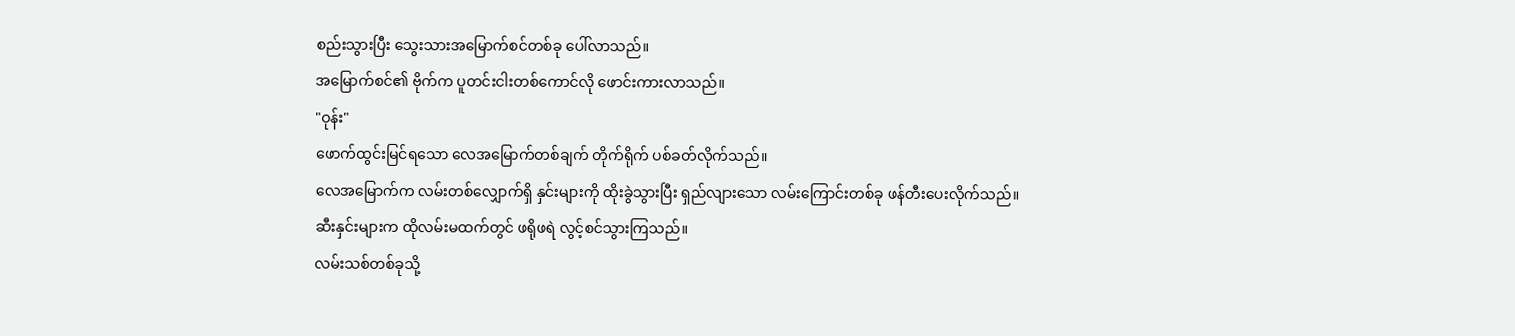စည်းသွားပြီး သွေးသားအမြောက်စင်တစ်ခု ပေါ်လာသည်။
အမြောက်စင်၏ ဗိုက်က ပူတင်းငါးတစ်ကောင်လို ဖောင်းကားလာသည်။
"ဝုန်း"
ဖောက်ထွင်းမြင်ရသော လေအမြောက်တစ်ချက် တိုက်ရိုက် ပစ်ခတ်လိုက်သည်။
လေအမြောက်က လမ်းတစ်လျှောက်ရှိ နှင်းများကို ထိုးခွဲသွားပြီး ရှည်လျားသော လမ်းကြောင်းတစ်ခု ဖန်တီးပေးလိုက်သည်။
ဆီးနှင်းများက ထိုလမ်းမထက်တွင် ဖရိုဖရဲ လွင့်စင်သွားကြသည်။
လမ်းသစ်တစ်ခုသို့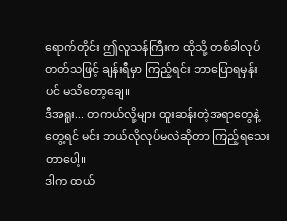ရောက်တိုင်း ဤလူသန်ကြီးက ထိုသို့ တစ်ခါလုပ်တတ်သဖြင့် ချန်းရီမှာ ကြည့်ရင်း ဘာပြောရမှန်းပင် မသိတော့ချေ။
ဒီအရူး... တကယ်လို့များ ထူးဆန်းတဲ့အရာတွေနဲ့ တွေ့ရင် မင်း ဘယ်လိုလုပ်မလဲဆိုတာ ကြည့်ရသေးတာပေါ့။
ဒါက ထယ်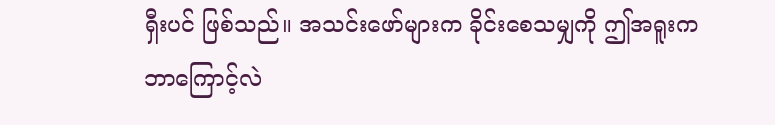ရှီးပင် ဖြစ်သည်။ အသင်းဖော်များက ခိုင်းစေသမျှကို ဤအရူးက ဘာကြောင့်လဲ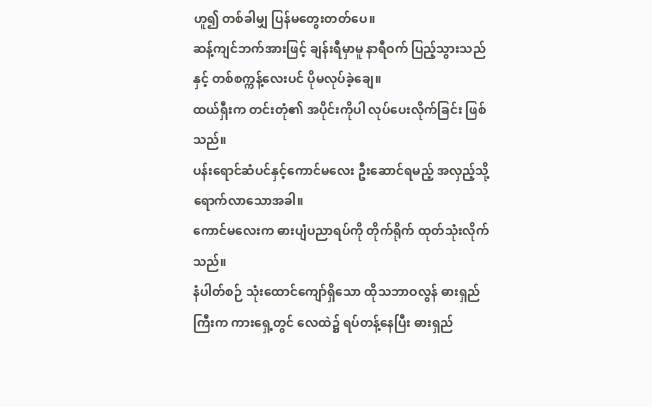ဟူ၍ တစ်ခါမျှ ပြန်မတွေးတတ်ပေ။
ဆန့်ကျင်ဘက်အားဖြင့် ချန်းရီမှာမူ နာရီဝက် ပြည့်သွားသည်နှင့် တစ်စက္ကန့်လေးပင် ပိုမလုပ်ခဲ့ချေ။
ထယ်ရှီးက တင်းတုံ၏ အပိုင်းကိုပါ လုပ်ပေးလိုက်ခြင်း ဖြစ်သည်။
ပန်းရောင်ဆံပင်နှင့်ကောင်မလေး ဦးဆောင်ရမည့် အလှည့်သို့ ရောက်လာသောအခါ။
ကောင်မလေးက ဓားပျံပညာရပ်ကို တိုက်ရိုက် ထုတ်သုံးလိုက်သည်။
နံပါတ်စဉ် သုံးထောင်ကျော်ရှိသော ထိုသဘာဝလွန် ဓားရှည်ကြီးက ကားရှေ့တွင် လေထဲ၌ ရပ်တန့်နေပြီး ဓားရှည်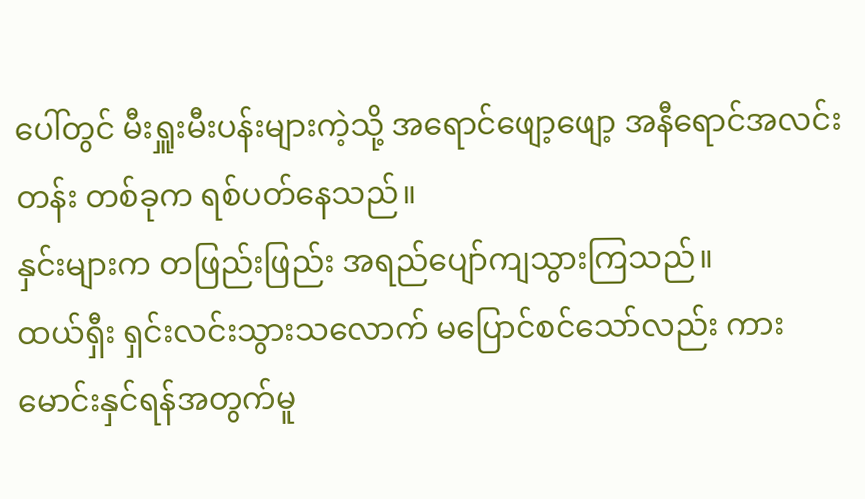ပေါ်တွင် မီးရှူးမီးပန်းများကဲ့သို့ အရောင်ဖျော့ဖျော့ အနီရောင်အလင်းတန်း တစ်ခုက ရစ်ပတ်နေသည်။
နှင်းများက တဖြည်းဖြည်း အရည်ပျော်ကျသွားကြသည်။
ထယ်ရှီး ရှင်းလင်းသွားသလောက် မပြောင်စင်သော်လည်း ကားမောင်းနှင်ရန်အတွက်မူ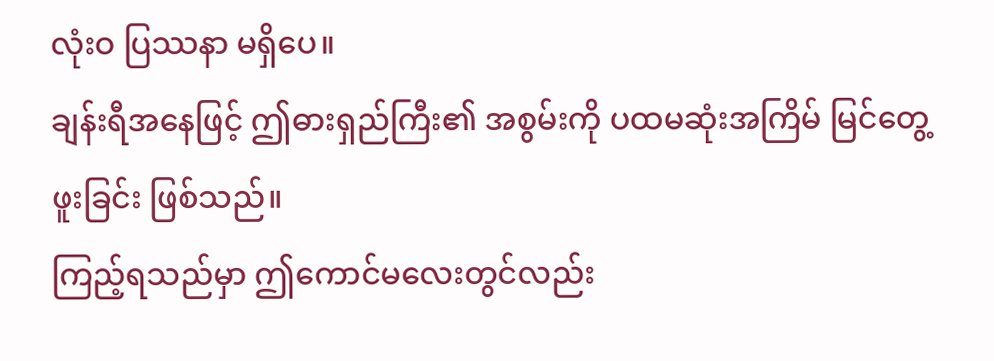လုံးဝ ပြဿနာ မရှိပေ။
ချန်းရီအနေဖြင့် ဤဓားရှည်ကြီး၏ အစွမ်းကို ပထမဆုံးအကြိမ် မြင်တွေ့ဖူးခြင်း ဖြစ်သည်။
ကြည့်ရသည်မှာ ဤကောင်မလေးတွင်လည်း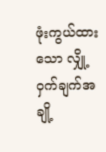ဖုံးကွယ်ထားသော လျှို့ဝှက်ချက်အချို့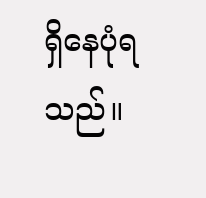ရှိနေပုံရသည်။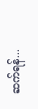ဆက်ရန်...